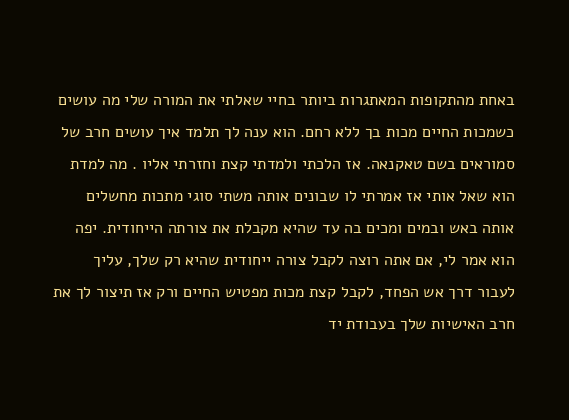באחת מהתקופות המאתגרות ביותר בחיי שאלתי את המורה שלי מה עושים כשמכות החיים מכות בך ללא רחם. הוא ענה לך תלמד איך עושים חרב של סמוראים בשם טאקנאה. אז הלכתי ולמדתי קצת וחזרתי אליו . מה למדת הוא שאל אותי אז אמרתי לו שבונים אותה משתי סוגי מתכות מחשלים אותה באש ובמים ומכים בה עד שהיא מקבלת את צורתה הייחודית. יפה הוא אמר לי, אם אתה רוצה לקבל צורה ייחודית שהיא רק שלך, עליך לעבור דרך אש הפחד, לקבל קצת מכות מפטיש החיים ורק אז תיצור לך את חרב האישיות שלך בעבודת יד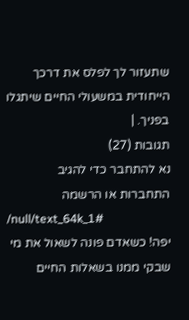שתעזור לך לפלס את דרכך הייחודית במשעולי החיים שיתגלו בפניך. |
תגובות (27)
נא להתחבר כדי להגיב
התחברות או הרשמה
/null/text_64k_1#
יפה! כשאדם פונה לשאול את מי שבקי ממנו בשאלות החיים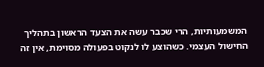המשמעותיות, הרי שכבר עשה את הצעד הראשון בתהליך החישול העצמי. כשהוצע לו לנקוט בפעולה מסוימת, אין זה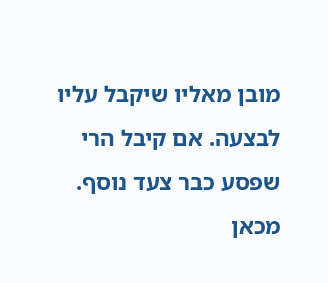מובן מאליו שיקבל עליו לבצעה. אם קיבל הרי שפסע כבר צעד נוסף. מכאן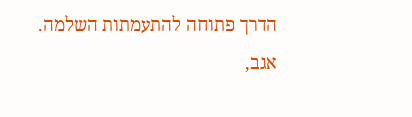הדרך פתוחה להתעמתות השלמה. אגב,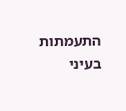התעמתות בעיני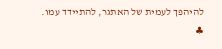להיהפך לעמית של האתגר, להתיידד עמו. ♣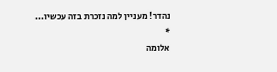נהדר! מעניין למה נזכרת בזה עכשיו...
*
אלומה